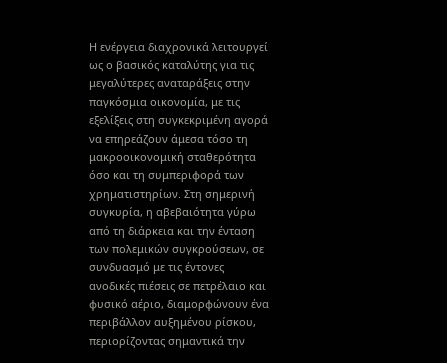Η ενέργεια διαχρονικά λειτουργεί ως ο βασικός καταλύτης για τις μεγαλύτερες αναταράξεις στην παγκόσμια οικονομία, με τις εξελίξεις στη συγκεκριμένη αγορά να επηρεάζουν άμεσα τόσο τη μακροοικονομική σταθερότητα όσο και τη συμπεριφορά των χρηματιστηρίων. Στη σημερινή συγκυρία, η αβεβαιότητα γύρω από τη διάρκεια και την ένταση των πολεμικών συγκρούσεων, σε συνδυασμό με τις έντονες ανοδικές πιέσεις σε πετρέλαιο και φυσικό αέριο, διαμορφώνουν ένα περιβάλλον αυξημένου ρίσκου, περιορίζοντας σημαντικά την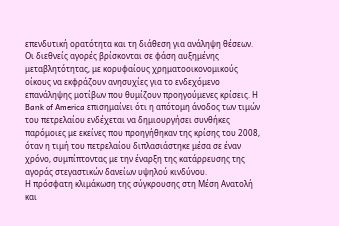επενδυτική ορατότητα και τη διάθεση για ανάληψη θέσεων.
Οι διεθνείς αγορές βρίσκονται σε φάση αυξημένης μεταβλητότητας, με κορυφαίους χρηματοοικονομικούς οίκους να εκφράζουν ανησυχίες για το ενδεχόμενο επανάληψης μοτίβων που θυμίζουν προηγούμενες κρίσεις. Η Bank of America επισημαίνει ότι η απότομη άνοδος των τιμών του πετρελαίου ενδέχεται να δημιουργήσει συνθήκες παρόμοιες με εκείνες που προηγήθηκαν της κρίσης του 2008, όταν η τιμή του πετρελαίου διπλασιάστηκε μέσα σε έναν χρόνο, συμπίπτοντας με την έναρξη της κατάρρευσης της αγοράς στεγαστικών δανείων υψηλού κινδύνου.
Η πρόσφατη κλιμάκωση της σύγκρουσης στη Μέση Ανατολή και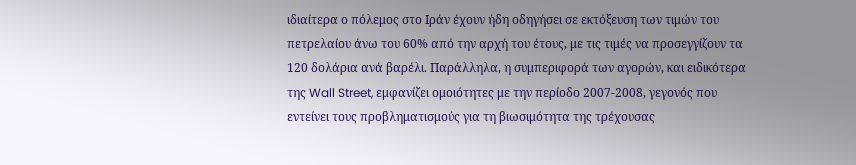ιδιαίτερα ο πόλεμος στο Ιράν έχουν ήδη οδηγήσει σε εκτόξευση των τιμών του πετρελαίου άνω του 60% από την αρχή του έτους, με τις τιμές να προσεγγίζουν τα 120 δολάρια ανά βαρέλι. Παράλληλα, η συμπεριφορά των αγορών, και ειδικότερα της Wall Street, εμφανίζει ομοιότητες με την περίοδο 2007-2008, γεγονός που εντείνει τους προβληματισμούς για τη βιωσιμότητα της τρέχουσας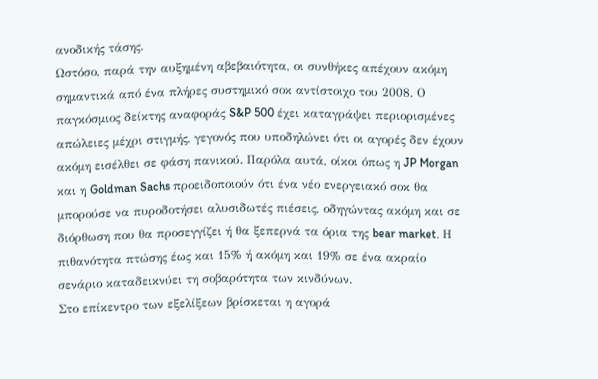ανοδικής τάσης.
Ωστόσο, παρά την αυξημένη αβεβαιότητα, οι συνθήκες απέχουν ακόμη σημαντικά από ένα πλήρες συστημικό σοκ αντίστοιχο του 2008. Ο παγκόσμιος δείκτης αναφοράς S&P 500 έχει καταγράψει περιορισμένες απώλειες μέχρι στιγμής, γεγονός που υποδηλώνει ότι οι αγορές δεν έχουν ακόμη εισέλθει σε φάση πανικού. Παρόλα αυτά, οίκοι όπως η JP Morgan και η Goldman Sachs προειδοποιούν ότι ένα νέο ενεργειακό σοκ θα μπορούσε να πυροδοτήσει αλυσιδωτές πιέσεις, οδηγώντας ακόμη και σε διόρθωση που θα προσεγγίζει ή θα ξεπερνά τα όρια της bear market. Η πιθανότητα πτώσης έως και 15% ή ακόμη και 19% σε ένα ακραίο σενάριο καταδεικνύει τη σοβαρότητα των κινδύνων.
Στο επίκεντρο των εξελίξεων βρίσκεται η αγορά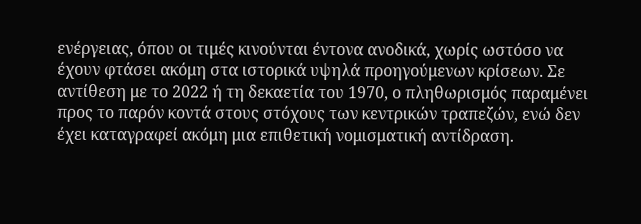ενέργειας, όπου οι τιμές κινούνται έντονα ανοδικά, χωρίς ωστόσο να έχουν φτάσει ακόμη στα ιστορικά υψηλά προηγούμενων κρίσεων. Σε αντίθεση με το 2022 ή τη δεκαετία του 1970, ο πληθωρισμός παραμένει προς το παρόν κοντά στους στόχους των κεντρικών τραπεζών, ενώ δεν έχει καταγραφεί ακόμη μια επιθετική νομισματική αντίδραση.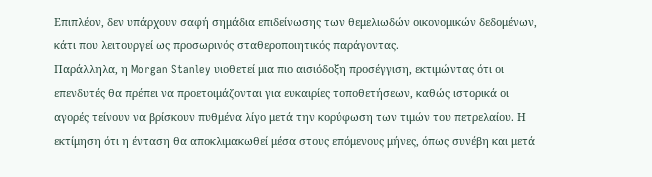Επιπλέον, δεν υπάρχουν σαφή σημάδια επιδείνωσης των θεμελιωδών οικονομικών δεδομένων, κάτι που λειτουργεί ως προσωρινός σταθεροποιητικός παράγοντας.
Παράλληλα, η Morgan Stanley υιοθετεί μια πιο αισιόδοξη προσέγγιση, εκτιμώντας ότι οι επενδυτές θα πρέπει να προετοιμάζονται για ευκαιρίες τοποθετήσεων, καθώς ιστορικά οι αγορές τείνουν να βρίσκουν πυθμένα λίγο μετά την κορύφωση των τιμών του πετρελαίου. Η εκτίμηση ότι η ένταση θα αποκλιμακωθεί μέσα στους επόμενους μήνες, όπως συνέβη και μετά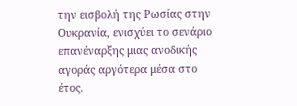την εισβολή της Ρωσίας στην Ουκρανία, ενισχύει το σενάριο επανέναρξης μιας ανοδικής αγοράς αργότερα μέσα στο έτος.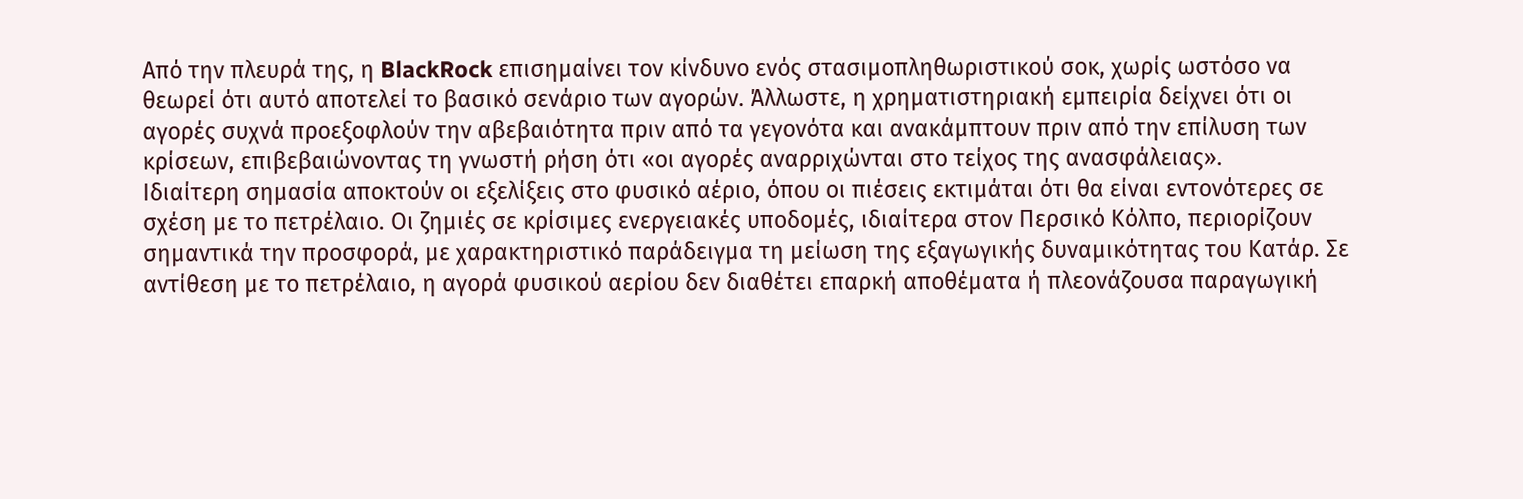Από την πλευρά της, η BlackRock επισημαίνει τον κίνδυνο ενός στασιμοπληθωριστικού σοκ, χωρίς ωστόσο να θεωρεί ότι αυτό αποτελεί το βασικό σενάριο των αγορών. Άλλωστε, η χρηματιστηριακή εμπειρία δείχνει ότι οι αγορές συχνά προεξοφλούν την αβεβαιότητα πριν από τα γεγονότα και ανακάμπτουν πριν από την επίλυση των κρίσεων, επιβεβαιώνοντας τη γνωστή ρήση ότι «οι αγορές αναρριχώνται στο τείχος της ανασφάλειας».
Ιδιαίτερη σημασία αποκτούν οι εξελίξεις στο φυσικό αέριο, όπου οι πιέσεις εκτιμάται ότι θα είναι εντονότερες σε σχέση με το πετρέλαιο. Οι ζημιές σε κρίσιμες ενεργειακές υποδομές, ιδιαίτερα στον Περσικό Κόλπο, περιορίζουν σημαντικά την προσφορά, με χαρακτηριστικό παράδειγμα τη μείωση της εξαγωγικής δυναμικότητας του Κατάρ. Σε αντίθεση με το πετρέλαιο, η αγορά φυσικού αερίου δεν διαθέτει επαρκή αποθέματα ή πλεονάζουσα παραγωγική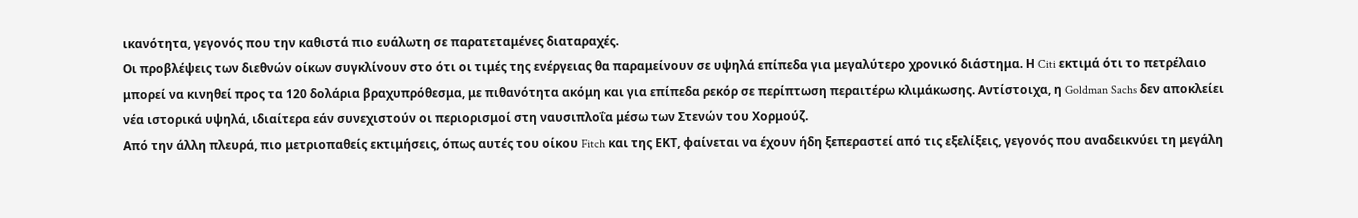ικανότητα, γεγονός που την καθιστά πιο ευάλωτη σε παρατεταμένες διαταραχές.
Οι προβλέψεις των διεθνών οίκων συγκλίνουν στο ότι οι τιμές της ενέργειας θα παραμείνουν σε υψηλά επίπεδα για μεγαλύτερο χρονικό διάστημα. Η Citi εκτιμά ότι το πετρέλαιο μπορεί να κινηθεί προς τα 120 δολάρια βραχυπρόθεσμα, με πιθανότητα ακόμη και για επίπεδα ρεκόρ σε περίπτωση περαιτέρω κλιμάκωσης. Αντίστοιχα, η Goldman Sachs δεν αποκλείει νέα ιστορικά υψηλά, ιδιαίτερα εάν συνεχιστούν οι περιορισμοί στη ναυσιπλοΐα μέσω των Στενών του Χορμούζ.
Από την άλλη πλευρά, πιο μετριοπαθείς εκτιμήσεις, όπως αυτές του οίκου Fitch και της ΕΚΤ, φαίνεται να έχουν ήδη ξεπεραστεί από τις εξελίξεις, γεγονός που αναδεικνύει τη μεγάλη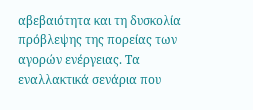αβεβαιότητα και τη δυσκολία πρόβλεψης της πορείας των αγορών ενέργειας. Τα εναλλακτικά σενάρια που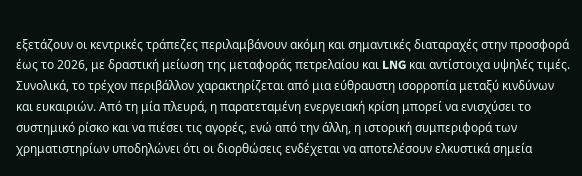εξετάζουν οι κεντρικές τράπεζες περιλαμβάνουν ακόμη και σημαντικές διαταραχές στην προσφορά έως το 2026, με δραστική μείωση της μεταφοράς πετρελαίου και LNG και αντίστοιχα υψηλές τιμές.
Συνολικά, το τρέχον περιβάλλον χαρακτηρίζεται από μια εύθραυστη ισορροπία μεταξύ κινδύνων και ευκαιριών. Από τη μία πλευρά, η παρατεταμένη ενεργειακή κρίση μπορεί να ενισχύσει το συστημικό ρίσκο και να πιέσει τις αγορές, ενώ από την άλλη, η ιστορική συμπεριφορά των χρηματιστηρίων υποδηλώνει ότι οι διορθώσεις ενδέχεται να αποτελέσουν ελκυστικά σημεία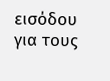εισόδου για τους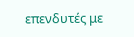επενδυτές με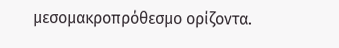μεσομακροπρόθεσμο ορίζοντα.